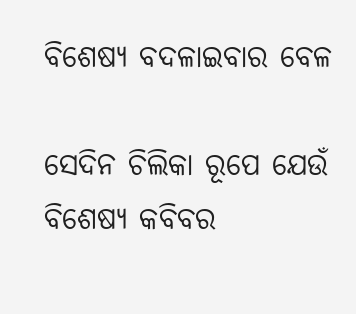ବିଶେଷ୍ୟ ବଦଳାଇବାର ବେଳ

ସେଦିନ ଚିଲିକା ରୂପେ ଯେଉଁ ବିଶେଷ୍ୟ କବିବର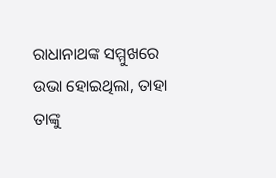ରାଧାନାଥଙ୍କ ସମ୍ମୁଖରେ ଉଭା ହୋଇଥିଲା, ତାହା ତାଙ୍କୁ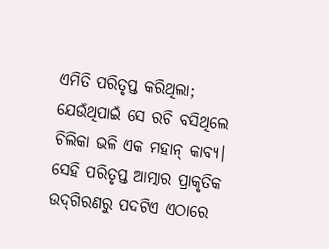ଏମିତି ପରିତୃପ୍ତ କରିଥିଲା; ଯେଉଁଥିପାଇଁ ସେ ରଚି ବସିଥିଲେ ଚିଲିକା ଭଳି ଏକ ମହାନ୍‌ କାବ୍ୟ। ସେହି ପରିତୃପ୍ତ ଆତ୍ମାର ପ୍ରାକୃତିକ ଉଦ୍‌ଗିରଣରୁ ପଦଟିଏ ଏଠାରେ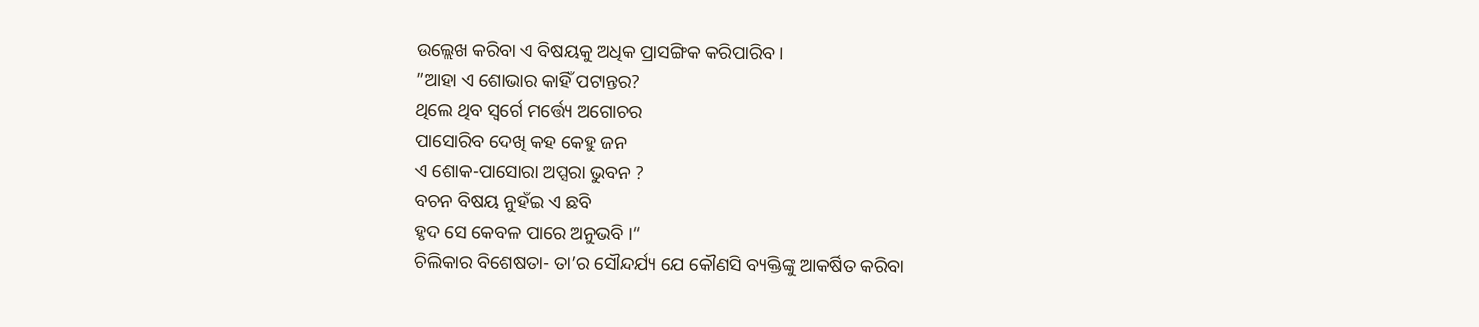ଉଲ୍ଲେଖ କରିବା ଏ ବିଷୟକୁ ଅଧିକ ପ୍ରାସଙ୍ଗିକ କରିପାରିବ।
”ଆହା ଏ ଶୋଭାର କାହିଁ ପଟାନ୍ତର?
ଥିଲେ ଥିବ ସ୍ବର୍ଗେ ମର୍ତ୍ତ୍ୟେ ଅଗୋଚର
ପାସୋରିବ ଦେଖି କହ କେହୁ ଜନ
ଏ ଶୋକ-ପାସୋରା ଅପ୍ସରା ଭୁବନ ?
ବଚନ ବିଷୟ ନୁହଁଇ ଏ ଛବି
ହୃଦ ସେ କେବଳ ପାରେ ଅନୁଭବି ।“
ଚିଲିକାର ବିଶେଷତା- ତା’ର ସୌନ୍ଦର୍ଯ୍ୟ ଯେ କୌଣସି ବ୍ୟକ୍ତିଙ୍କୁ ଆକର୍ଷିତ କରିବା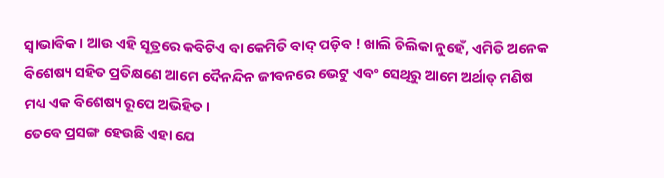ସ୍ବାଭାବିକ। ଆଉ ଏହି ସୂତ୍ରରେ କବିଟିଏ ବା କେମିତି ବାଦ୍‌ ପଡ଼ିବ ! ଖାଲି ଚିଲିକା ନୁହେଁ, ଏମିତି ଅନେକ ବିଶେଷ୍ୟ ସହିତ ପ୍ରତିକ୍ଷଣେ ଆମେ ଦୈନନ୍ଦିନ ଜୀବନରେ ଭେଟୁ ଏବଂ ସେଥିରୁ ଆମେ ଅର୍ଥାତ୍‌ ମଣିଷ ମଧ୍ୟ ଏକ ବିଶେଷ୍ୟ ରୂପେ ଅଭିହିତ।
ତେବେ ପ୍ରସଙ୍ଗ ହେଉଛି ଏହା ଯେ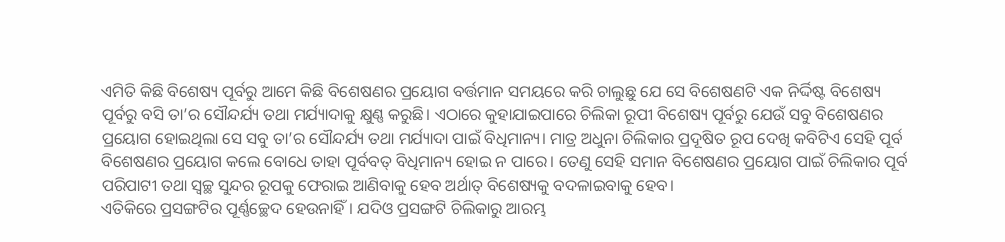ଏମିତି କିଛି ବିଶେଷ୍ୟ ପୂର୍ବରୁ ଆମେ କିଛି ବିଶେଷଣର ପ୍ରୟୋଗ ବର୍ତ୍ତମାନ ସମୟରେ କରି ଚାଲୁଛୁ ଯେ ସେ ବିଶେଷଣଟି ଏକ ନିର୍ଦ୍ଦିଷ୍ଟ ବିଶେଷ୍ୟ ପୂର୍ବରୁ ବସି ତା’ର ସୌନ୍ଦର୍ଯ୍ୟ ତଥା ମର୍ଯ୍ୟାଦାକୁ କ୍ଷୁଣ୍ଣ କରୁଛି। ଏଠାରେ କୁହାଯାଇପାରେ ଚିଲିକା ରୂପୀ ବିଶେଷ୍ୟ ପୂର୍ବରୁ ଯେଉଁ ସବୁ ବିଶେଷଣର ପ୍ରୟୋଗ ହୋଇଥିଲା ସେ ସବୁ ତା’ର ସୌନ୍ଦର୍ଯ୍ୟ ତଥା ମର୍ଯ୍ୟାଦା ପାଇଁ ବିଧିମାନ୍ୟ। ମାତ୍ର ଅଧୁନା ଚିଲିକାର ପ୍ରଦୂଷିତ ରୂପ ଦେଖି କବିଟିଏ ସେହି ପୂର୍ବ ବିଶେଷଣର ପ୍ରୟୋଗ କଲେ ବୋଧେ ତାହା ପୂର୍ବବତ୍‌ ବିଧିମାନ୍ୟ ହୋଇ ନ ପାରେ। ତେଣୁ ସେହି ସମାନ ବିଶେଷଣର ପ୍ରୟୋଗ ପାଇଁ ଚିଲିକାର ପୂର୍ବ ପରିପାଟୀ ତଥା ସ୍ବଚ୍ଛ ସୁନ୍ଦର ରୂପକୁ ଫେରାଇ ଆଣିବାକୁ ହେବ ଅର୍ଥାତ୍‌ ବିଶେଷ୍ୟକୁ ବଦଳାଇବାକୁ ହେବ।
ଏତିକିରେ ପ୍ରସଙ୍ଗଟିର ପୂର୍ଣ୍ଣଚ୍ଛେଦ ହେଉନାହିଁ। ଯଦିଓ ପ୍ରସଙ୍ଗଟି ଚିଲିକାରୁ ଆରମ୍ଭ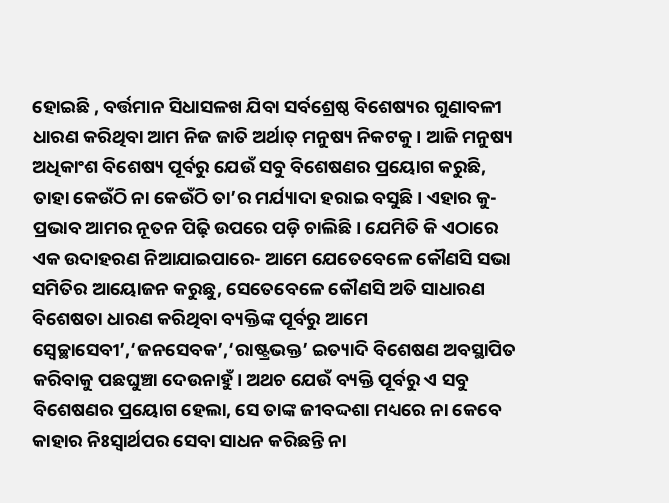ହୋଇଛି , ବର୍ତ୍ତମାନ ସିଧାସଳଖ ଯିବା ସର୍ବଶ୍ରେଷ୍ଠ ବିଶେଷ୍ୟର ଗୁଣାବଳୀ ଧାରଣ କରିଥିବା ଆମ ନିଜ ଜାତି ଅର୍ଥାତ୍‌ ମନୁଷ୍ୟ ନିକଟକୁ। ଆଜି ମନୁଷ୍ୟ ଅଧିକାଂଶ ବିଶେଷ୍ୟ ପୂର୍ବରୁ ଯେଉଁ ସବୁ ବିଶେଷଣର ପ୍ରୟୋଗ କରୁଛି, ତାହା କେଉଁଠି ନା କେଉଁଠି ତା’ର ମର୍ଯ୍ୟାଦା ହରାଇ ବସୁଛି। ଏହାର କୁ-ପ୍ରଭାବ ଆମର ନୂତନ ପିଢ଼ି ଉପରେ ପଡ଼ି ଚାଲିଛି। ଯେମିତି କି ଏଠାରେ ଏକ ଉଦାହରଣ ନିଆଯାଇପାରେ- ଆମେ ଯେତେବେଳେ କୌଣସି ସଭା ସମିତିର ଆୟୋଜନ କରୁଛୁ, ସେତେବେଳେ କୌଣସି ଅତି ସାଧାରଣ ବିଶେଷତା ଧାରଣ କରିଥିବା ବ୍ୟକ୍ତିଙ୍କ ପୂର୍ବରୁ ଆମେ ସ୍ବେଚ୍ଛାସେବୀ’,‘ଜନସେବକ’,‘ରାଷ୍ଟ୍ରଭକ୍ତ’ ଇତ୍ୟାଦି ବିଶେଷଣ ଅବସ୍ଥାପିତ କରିବାକୁ ପଛଘୁଞ୍ଚା ଦେଉନାହୁଁ। ଅଥଚ ଯେଉଁ ବ୍ୟକ୍ତି ପୂର୍ବରୁ ଏ ସବୁ ବିଶେଷଣର ପ୍ରୟୋଗ ହେଲା, ସେ ତାଙ୍କ ଜୀବଦ୍ଦଶା ମଧ୍ୟରେ ନା କେବେ କାହାର ନିଃସ୍ବାର୍ଥପର ସେବା ସାଧନ କରିଛନ୍ତି ନା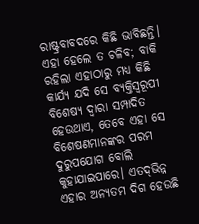ରାଷ୍ଟ୍ରବାବଦରେ କିଛି ଭାବିଛନ୍ତି। ଏହା ହେଲେ ତ ଚଳିବ; ବାକି ରହିଲା ଏହାଠାରୁ ମଧ୍ୟ କିଛି କାର୍ଯ୍ୟ ଯଦି ସେ ବ୍ୟକ୍ତିସ୍ବରୂପୀ ବିଶେଷ୍ୟ ଦ୍ବାରା ସମ୍ପାଦିତ ହେଉଥାଏ, ତେବେ ଏହା ସେ ବିଶେଷଣମାନଙ୍କର ପରମ ଦୁରୁପଯୋଗ ବୋଲି କୁହାଯାଇପାରେ। ଏତଦ୍‌ଭିନ୍ନ ଏହାର ଅନ୍ୟତମ ଦିଗ ହେଉଛି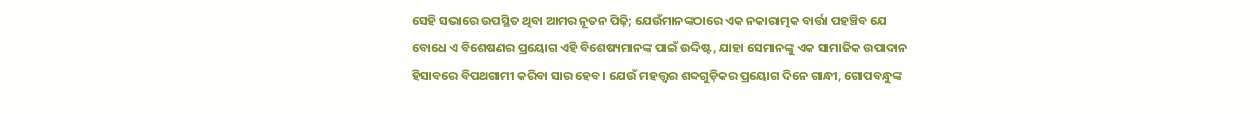ସେହି ସଭାରେ ଉପସ୍ଥିତ ଥିବା ଆମର ନୂତନ ପିଢ଼ି; ଯେଉଁମାନଙ୍କଠାରେ ଏକ ନକାରାତ୍ମକ ବାର୍ତ୍ତା ପହଞ୍ଚିବ ଯେ ବୋଧେ ଏ ବିଶେଷଣର ପ୍ରୟୋଗ ଏହି ବିଶେଷ୍ୟମାନଙ୍କ ପାଇଁ ଉଦ୍ଦିଷ୍ଟ, ଯାହା ସେମାନଙ୍କୁ ଏକ ସାମାଜିକ ଉପାଦାନ ହିସାବରେ ବିପଥଗାମୀ କରିବା ସାର ହେବ। ଯେଉଁ ମହତ୍ତ୍ୱର ଶବ୍ଦଗୁଡ଼ିକର ପ୍ରୟୋଗ ଦିନେ ଗାନ୍ଧୀ, ଗୋପବନ୍ଧୁଙ୍କ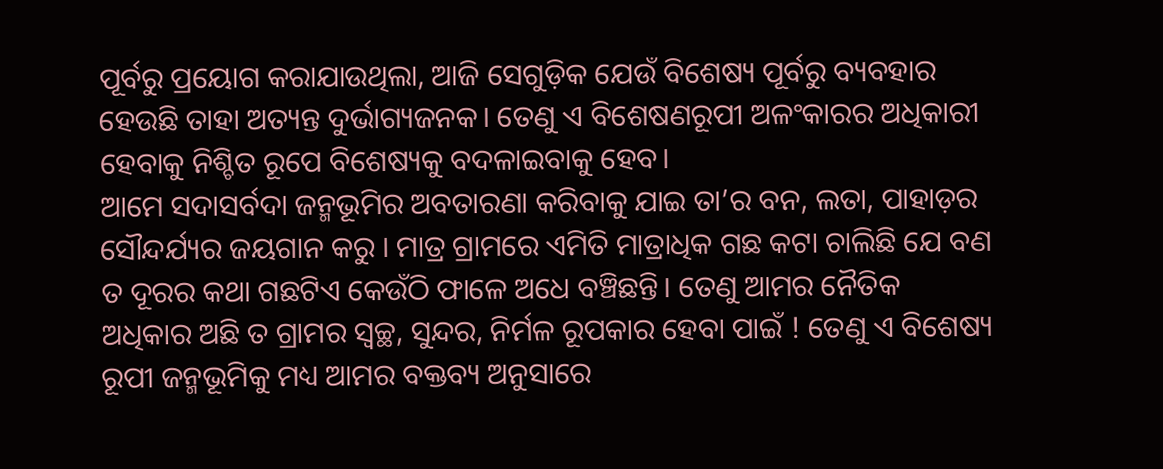ପୂର୍ବରୁ ପ୍ରୟୋଗ କରାଯାଉଥିଲା, ଆଜି ସେଗୁଡ଼ିକ ଯେଉଁ ବିଶେଷ୍ୟ ପୂର୍ବରୁ ବ୍ୟବହାର ହେଉଛି ତାହା ଅତ୍ୟନ୍ତ ଦୁର୍ଭାଗ୍ୟଜନକ। ତେଣୁ ଏ ବିଶେଷଣରୂପୀ ଅଳଂକାରର ଅଧିକାରୀ ହେବାକୁ ନିଶ୍ଚିତ ରୂପେ ବିଶେଷ୍ୟକୁ ବଦଳାଇବାକୁ ହେବ।
ଆମେ ସଦାସର୍ବଦା ଜନ୍ମଭୂମିର ଅବତାରଣା କରିବାକୁ ଯାଇ ତା’ର ବନ, ଲତା, ପାହାଡ଼ର ସୌନ୍ଦର୍ଯ୍ୟର ଜୟଗାନ କରୁ । ମାତ୍ର ଗ୍ରାମରେ ଏମିତି ମାତ୍ରାଧିକ ଗଛ କଟା ଚାଲିଛି ଯେ ବଣ ତ ଦୂରର କଥା ଗଛଟିଏ କେଉଁଠି ଫାଳେ ଅଧେ ବଞ୍ଚିଛନ୍ତି। ତେଣୁ ଆମର ନୈତିକ ଅଧିକାର ଅଛି ତ ଗ୍ରାମର ସ୍ବଚ୍ଛ, ସୁନ୍ଦର, ନିର୍ମଳ ରୂପକାର ହେବା ପାଇଁ ! ତେଣୁ ଏ ବିଶେଷ୍ୟ ରୂପୀ ଜନ୍ମଭୂମିକୁ ମଧ୍ୟ ଆମର ବକ୍ତବ୍ୟ ଅନୁସାରେ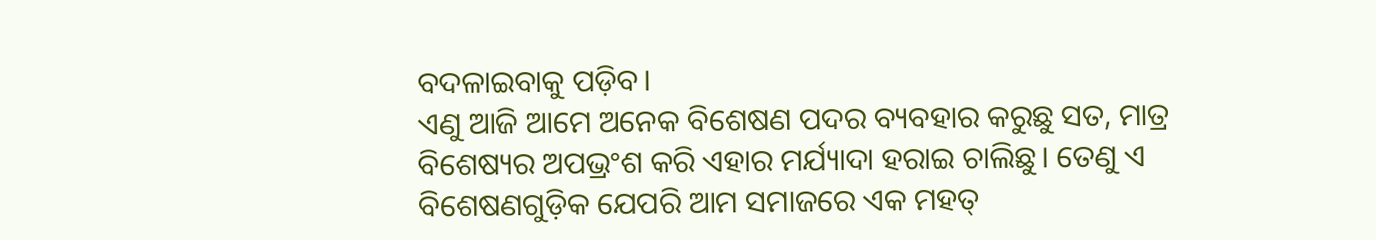ବଦଳାଇବାକୁ ପଡ଼ିବ।
ଏଣୁ ଆଜି ଆମେ ଅନେକ ବିଶେଷଣ ପଦର ବ୍ୟବହାର କରୁଛୁ ସତ, ମାତ୍ର ବିଶେଷ୍ୟର ଅପଭ୍ରଂଶ କରି ଏହାର ମର୍ଯ୍ୟାଦା ହରାଇ ଚାଲିଛୁ। ତେଣୁ ଏ ବିଶେଷଣଗୁଡ଼ିକ ଯେପରି ଆମ ସମାଜରେ ଏକ ମହତ୍‌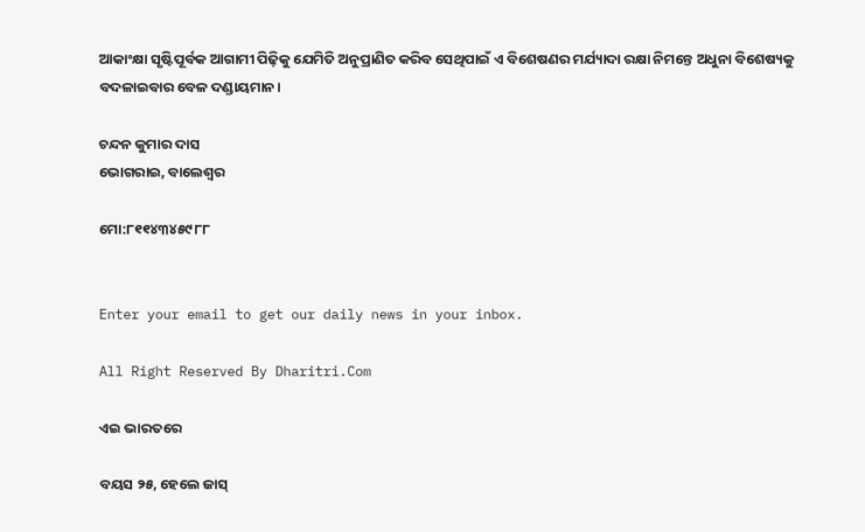ଆକାଂକ୍ଷା ସୃଷ୍ଟିପୂର୍ବକ ଆଗାମୀ ପିଢ଼ିକୁ ଯେମିତି ଅନୁପ୍ରାଣିତ କରିବ ସେଥିପାଇଁ ଏ ବିଶେଷଣର ମର୍ଯ୍ୟାଦା ରକ୍ଷା ନିମନ୍ତେ ଅଧୁନା ବିଶେଷ୍ୟକୁ ବଦଳାଇବାର ବେଳ ଦଣ୍ଡାୟମାନ।

ଚନ୍ଦନ କୁମାର ଦାସ
ଭୋଗରାଇ, ବାଲେଶ୍ୱର

ମୋ:୮୧୧୪୩୪୫୯୮୮


Enter your email to get our daily news in your inbox.

All Right Reserved By Dharitri.Com

ଏଇ ଭାରତରେ

ବୟସ ୨୫, ହେଲେ ଜାସ୍‌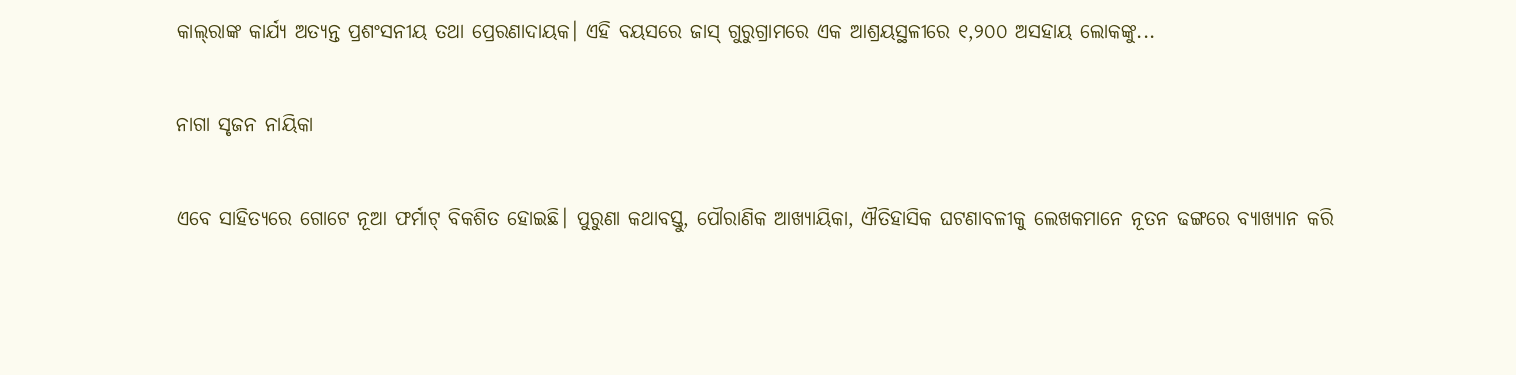କାଲ୍‌ରାଙ୍କ କାର୍ଯ୍ୟ ଅତ୍ୟନ୍ତ ପ୍ରଶଂସନୀୟ ତଥା ପ୍ରେରଣାଦାୟକ। ଏହି ବୟସରେ ଜାସ୍‌ ଗୁରୁଗ୍ରାମରେ ଏକ ଆଶ୍ରୟସ୍ଥଳୀରେ ୧,୨୦୦ ଅସହାୟ ଲୋକଙ୍କୁ...

ନାଗା ସୃଜନ ନାୟିକା

ଏବେ ସାହିତ୍ୟରେ ଗୋଟେ ନୂଆ ଫର୍ମାଟ୍‌ ବିକଶିତ ହୋଇଛି। ପୁରୁଣା କଥାବସ୍ତୁ, ପୌରାଣିକ ଆଖ୍ୟାୟିକା, ଐତିହାସିକ ଘଟଣାବଳୀକୁ ଲେଖକମାନେ ନୂତନ ଢଙ୍ଗରେ ବ୍ୟାଖ୍ୟାନ କରି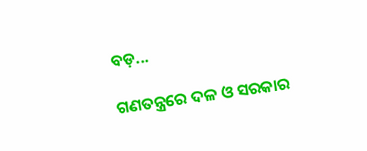ବଡ଼...

ଗଣତନ୍ତ୍ରରେ ଦଳ ଓ ସରକାର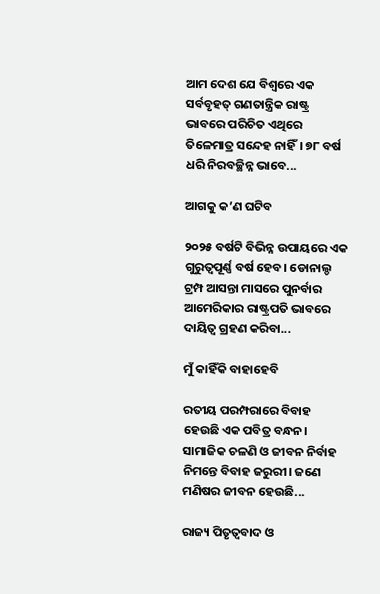ଆମ ଦେଶ ଯେ ବିଶ୍ୱରେ ଏକ ସର୍ବବୃହତ୍‌ ଗଣତାନ୍ତ୍ରିକ ରାଷ୍ଟ୍ର ଭାବରେ ପରିଚିତ ଏଥିରେ ତିଳେମାତ୍ର ସନ୍ଦେହ ନାହିଁ। ୭୮ ବର୍ଷ ଧରି ନିରବଚ୍ଛିନ୍ନ ଭାବେ...

ଆଗକୁ କ’ଣ ଘଟିବ

୨୦୨୫ ବର୍ଷଟି ବିଭିନ୍ନ ଉପାୟରେ ଏକ ଗୁରୁତ୍ୱପୂର୍ଣ୍ଣ ବର୍ଷ ହେବ। ଡୋନାଲ୍ଡ ଟ୍ରମ୍ପ ଆସନ୍ତା ମାସରେ ପୁନର୍ବାର ଆମେରିକାର ରାଷ୍ଟ୍ରପତି ଭାବରେ ଦାୟିତ୍ୱ ଗ୍ରହଣ କରିବା...

ମୁଁ କାହିଁକି ବାହାହେବି

ରତୀୟ ପରମ୍ପରାରେ ବିବାହ ହେଉଛି ଏକ ପବିତ୍ର ବନ୍ଧନ। ସାମାଜିକ ଚଳଣି ଓ ଜୀବନ ନିର୍ବାହ ନିମନ୍ତେ ବିବାହ ଜରୁରୀ। ଜଣେ ମଣିଷର ଜୀବନ ହେଉଛି...

ରାଜ୍ୟ ପିତୃତ୍ୱବାଦ ଓ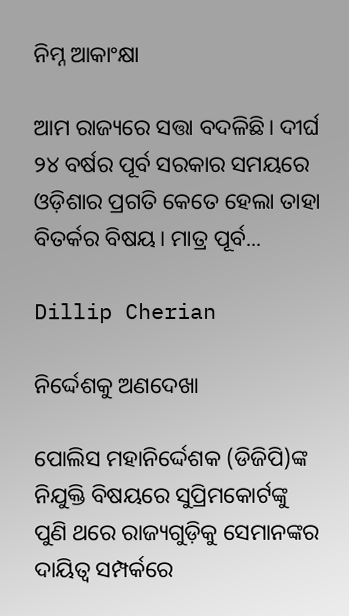ନିମ୍ନ ଆକାଂକ୍ଷା

ଆମ ରାଜ୍ୟରେ ସତ୍ତା ବଦଳିଛି। ଦୀର୍ଘ ୨୪ ବର୍ଷର ପୂର୍ବ ସରକାର ସମୟରେ ଓଡ଼ିଶାର ପ୍ରଗତି କେତେ ହେଲା ତାହା ବିତର୍କର ବିଷୟ। ମାତ୍ର ପୂର୍ବ...

Dillip Cherian

ନିର୍ଦ୍ଦେଶକୁ ଅଣଦେଖା

ପୋଲିସ ମହାନିର୍ଦ୍ଦେଶକ (ଡିଜିପି)ଙ୍କ ନିଯୁକ୍ତି ବିଷୟରେ ସୁପ୍ରିମକୋର୍ଟଙ୍କୁ ପୁଣି ଥରେ ରାଜ୍ୟଗୁଡ଼ିକୁ ସେମାନଙ୍କର ଦାୟିତ୍ୱ ସମ୍ପର୍କରେ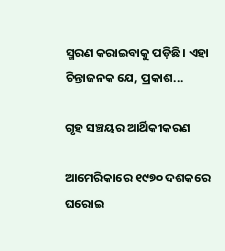ସ୍ମରଣ କରାଇବାକୁ ପଡ଼ିଛି। ଏହା ଚିନ୍ତାଜନକ ଯେ, ପ୍ରକାଶ...

ଗୃହ ସଞ୍ଚୟର ଆର୍ଥିକୀକରଣ

ଆମେରିକାରେ ୧୯୭୦ ଦଶକରେ ଘରୋଇ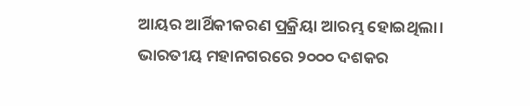ଆୟର ଆର୍ଥିକୀକରଣ ପ୍ରକ୍ରିୟା ଆରମ୍ଭ ହୋଇଥିଲା। ଭାରତୀୟ ମହାନଗରରେ ୨୦୦୦ ଦଶକର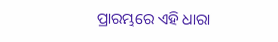ପ୍ରାରମ୍ଭରେ ଏହି ଧାରା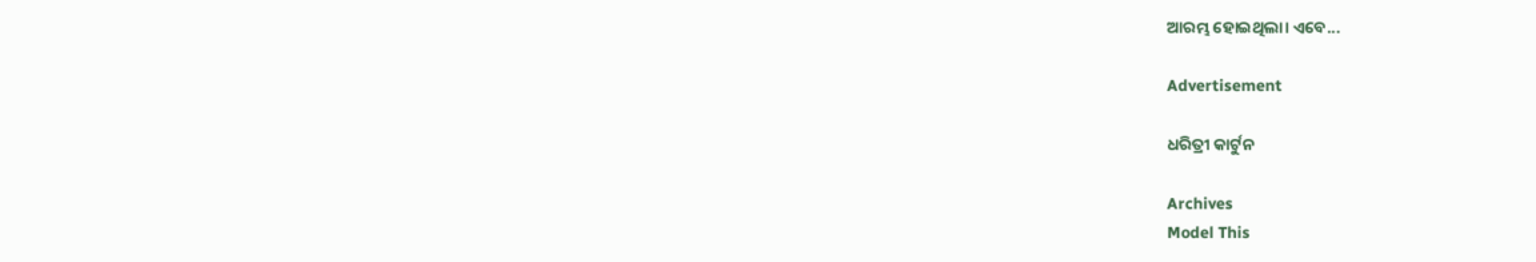ଆରମ୍ଭ ହୋଇଥିଲା। ଏବେ...

Advertisement

ଧରିତ୍ରୀ କାର୍ଟୁନ

Archives
Model This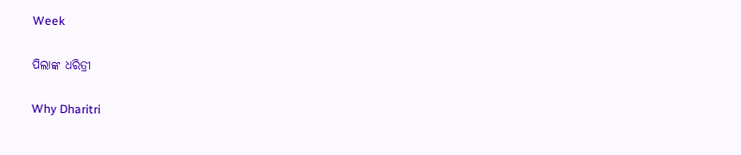Week

ପିଲାଙ୍କ ଧରିତ୍ରୀ

Why Dharitri